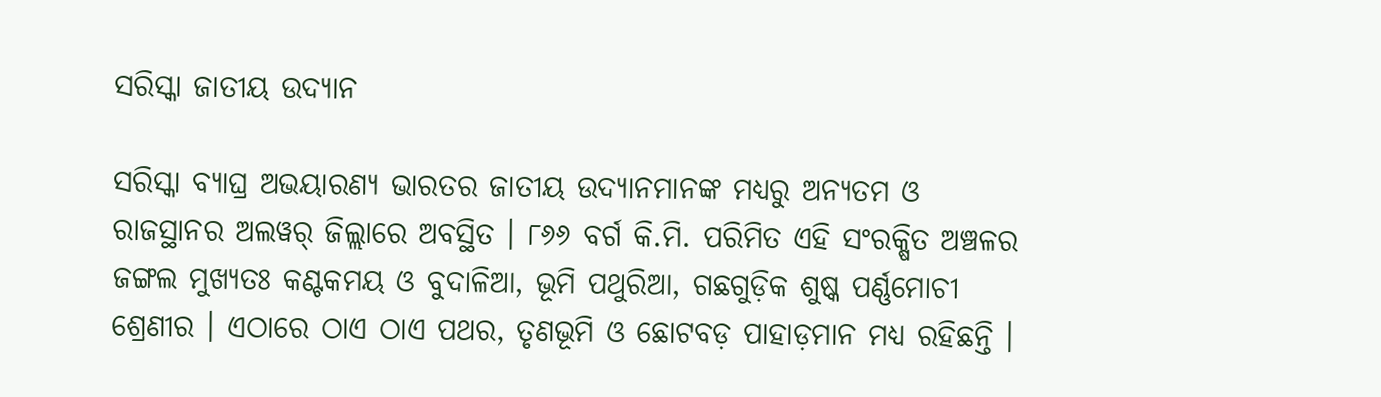ସରିସ୍କା ଜାତୀୟ ଉଦ୍ୟାନ

ସରିସ୍କା ବ୍ୟାଘ୍ର ଅଭୟାରଣ୍ୟ ଭାରତର ଜାତୀୟ ଉଦ୍ୟାନମାନଙ୍କ ମଧ୍ୟରୁ ଅନ୍ୟତମ ଓ ରାଜସ୍ଥାନର ଅଲୱର୍ ଜିଲ୍ଲାରେ ଅବସ୍ଥିତ । ୮୬୬ ବର୍ଗ କି.ମି. ପରିମିତ ଏହି ସଂରକ୍ଷିତ ଅଞ୍ଚଳର ଜଙ୍ଗଲ ମୁଖ୍ୟତଃ କଣ୍ଟକମୟ ଓ ବୁଦାଳିଆ, ଭୂମି ପଥୁରିଆ, ଗଛଗୁଡ଼ିକ ଶୁଷ୍କ ପର୍ଣ୍ଣମୋଚୀ ଶ୍ରେଣୀର । ଏଠାରେ ଠାଏ ଠାଏ ପଥର, ତୃଣଭୂମି ଓ ଛୋଟବଡ଼ ପାହାଡ଼ମାନ ମଧ୍ୟ ରହିଛନ୍ତି ।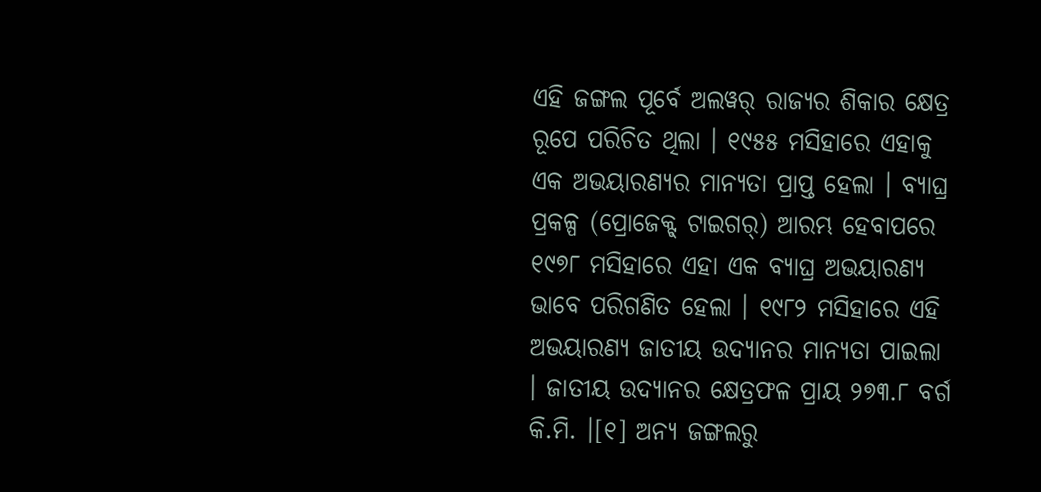ଏହି ଜଙ୍ଗଲ ପୂର୍ବେ ଅଲୱର୍ ରାଜ୍ୟର ଶିକାର କ୍ଷେତ୍ର ରୂପେ ପରିଚିତ ଥିଲା । ୧୯୫୫ ମସିହାରେ ଏହାକୁ ଏକ ଅଭୟାରଣ୍ୟର ମାନ୍ୟତା ପ୍ରାପ୍ତ ହେଲା । ବ୍ୟାଘ୍ର ପ୍ରକଳ୍ପ (ପ୍ରୋଜେକ୍ଟ୍ ଟାଇଗର୍) ଆରମ୍ଭ ହେବାପରେ ୧୯୭୮ ମସିହାରେ ଏହା ଏକ ବ୍ୟାଘ୍ର ଅଭୟାରଣ୍ୟ ଭାବେ ପରିଗଣିତ ହେଲା । ୧୯୮୨ ମସିହାରେ ଏହି ଅଭୟାରଣ୍ୟ ଜାତୀୟ ଉଦ୍ୟାନର ମାନ୍ୟତା ପାଇଲା । ଜାତୀୟ ଉଦ୍ୟାନର କ୍ଷେତ୍ରଫଳ ପ୍ରାୟ ୨୭୩.୮ ବର୍ଗ କି.ମି. ।[୧] ଅନ୍ୟ ଜଙ୍ଗଲରୁ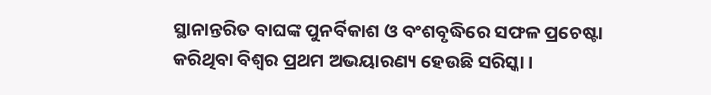ସ୍ଥାନାନ୍ତରିତ ବାଘଙ୍କ ପୁନର୍ବିକାଶ ଓ ବଂଶବୃଦ୍ଧିରେ ସଫଳ ପ୍ରଚେଷ୍ଟା କରିଥିବା ବିଶ୍ୱର ପ୍ରଥମ ଅଭୟାରଣ୍ୟ ହେଉଛି ସରିସ୍କା ।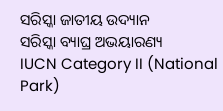ସରିସ୍କା ଜାତୀୟ ଉଦ୍ୟାନ
ସରିସ୍କା ବ୍ୟାଘ୍ର ଅଭୟାରଣ୍ୟ
IUCN Category II (National Park)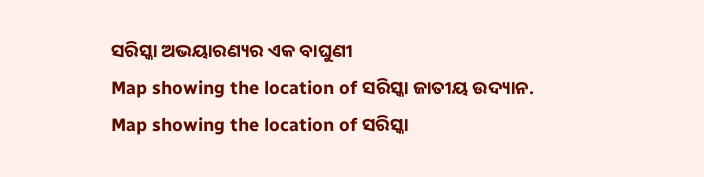ସରିସ୍କା ଅଭୟାରଣ୍ୟର ଏକ ବାଘୁଣୀ
Map showing the location of ସରିସ୍କା ଜାତୀୟ ଉଦ୍ୟାନ.
Map showing the location of ସରିସ୍କା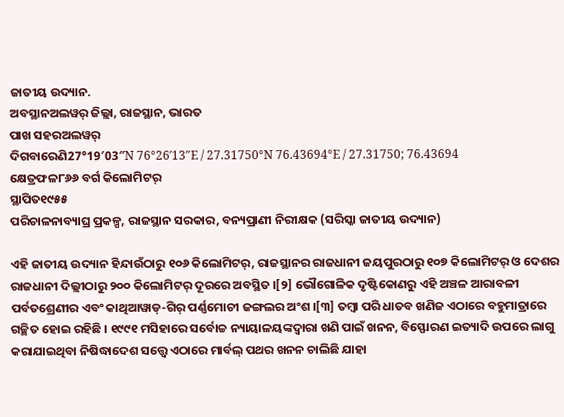ଜାତୀୟ ଉଦ୍ୟାନ.
ଅବସ୍ଥାନଅଲୱର୍ ଜିଲ୍ଲା, ରାଜସ୍ଥାନ, ଭାରତ
ପାଖ ସହରଅଲୱର୍
ଦିଗବାରେଣି27°19′03″N 76°26′13″E / 27.31750°N 76.43694°E / 27.31750; 76.43694
କ୍ଷେତ୍ରଫଳ୮୬୬ ବର୍ଗ କିଲୋମିଟର୍
ସ୍ଥାପିତ୧୯୫୫
ପରିଚାଳନାବ୍ୟାଘ୍ର ପ୍ରକଳ୍ପ, ରାଜସ୍ଥାନ ସରକାର, ବନ୍ୟପ୍ରାଣୀ ନିରୀକ୍ଷକ (ସରିସ୍କା ଜାତୀୟ ଉଦ୍ୟାନ)

ଏହି ଜାତୀୟ ଉଦ୍ୟାନ ହିନ୍ଦାଉଁଠାରୁ ୧୦୬ କିଲୋମିଟର୍, ରାଜସ୍ଥାନର ରାଜଧାନୀ ଜୟପୁରଠାରୁ ୧୦୭ କିଲୋମିଟର୍ ଓ ଦେଶର ରାଜଧାନୀ ଦିଲ୍ଲୀଠାରୁ ୨୦୦ କିଲୋମିଟର୍ ଦୂରରେ ଅବସ୍ଥିତ ।[୨] ଭୌଗୋଳିକ ଦୃଷ୍ଟିକୋଣରୁ ଏହି ଅଞ୍ଚଳ ଆରାବଳୀ ପର୍ବତଶ୍ରେଣୀର ଏବଂ କାଥିଆୱାଡ୍-ଗିର୍ ପର୍ଣ୍ଣମୋଚୀ ଜଙ୍ଗଲର ଅଂଶ ।[୩] ତମ୍ବା ପରି ଧାତବ ଖଣିଜ ଏଠାରେ ବହୁମାତ୍ରାରେ ଗଚ୍ଛିତ ହୋଇ ରହିଛି । ୧୯୯୧ ମସିହାରେ ସର୍ବୋଚ୍ଚ ନ୍ୟାୟାଳୟଙ୍କଦ୍ୱାରା ଖଣି ପାଇଁ ଖନନ, ବିସ୍ଫୋରଣ ଇତ୍ୟାଦି ଉପରେ ଲାଗୁ କରାଯାଇଥିବା ନିଷିଦ୍ଧାଦେଶ ସତ୍ତ୍ୱେ ଏଠାରେ ମାର୍ବଲ୍ ପଥର ଖନନ ଚାଲିଛି ଯାହା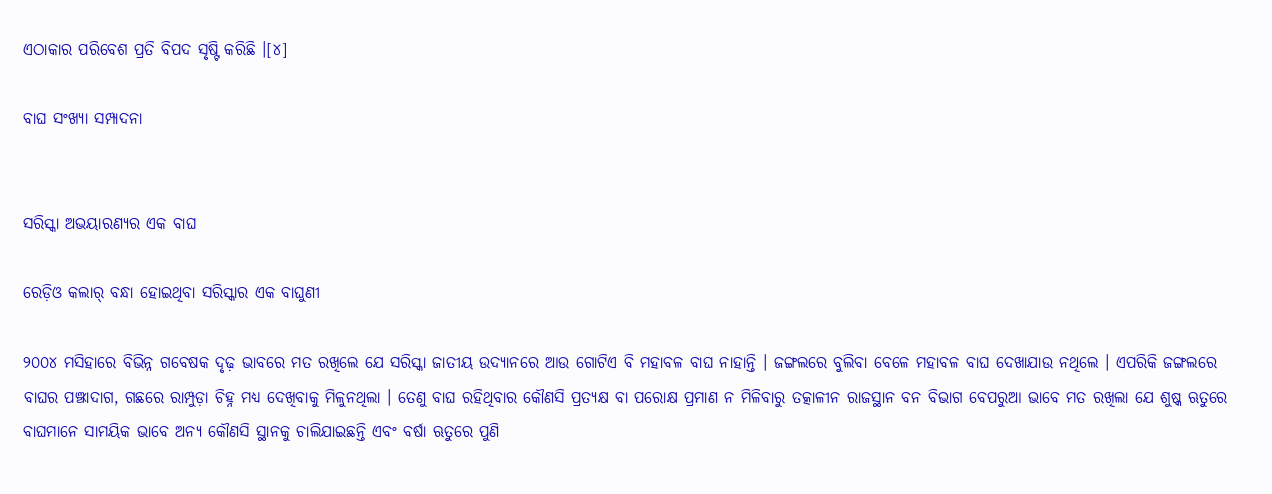ଏଠାକାର ପରିବେଶ ପ୍ରତି ବିପଦ ସୃଷ୍ଟି କରିଛି ।[୪]

ବାଘ ସଂଖ୍ୟା ସମ୍ପାଦନା


ସରିସ୍କା ଅଭୟାରଣ୍ୟର ଏକ ବାଘ

ରେଡ଼ିଓ କଲାର୍ ବନ୍ଧା ହୋଇଥିବା ସରିସ୍କାର ଏକ ବାଘୁଣୀ

୨୦୦୪ ମସିହାରେ ବିଭିନ୍ନ ଗବେଷକ ଦୃଢ଼ ଭାବରେ ମତ ରଖିଲେ ଯେ ସରିସ୍କା ଜାତୀୟ ଉଦ୍ୟାନରେ ଆଉ ଗୋଟିଏ ବି ମହାବଳ ବାଘ ନାହାନ୍ତି । ଜଙ୍ଗଲରେ ବୁଲିବା ବେଳେ ମହାବଳ ବାଘ ଦେଖାଯାଉ ନଥିଲେ । ଏପରିକି ଜଙ୍ଗଲରେ ବାଘର ପଞ୍ଝାଦାଗ, ଗଛରେ ରାମ୍ପୁଡ଼ା ଚିହ୍ନ ମଧ୍ୟ ଦେଖିବାକୁ ମିଳୁନଥିଲା । ତେଣୁ ବାଘ ରହିଥିବାର କୌଣସି ପ୍ରତ୍ୟକ୍ଷ ବା ପରୋକ୍ଷ ପ୍ରମାଣ ନ ମିଳିବାରୁ ତତ୍କାଳୀନ ରାଜସ୍ଥାନ ବନ ବିଭାଗ ବେପରୁଆ ଭାବେ ମତ ରଖିଲା ଯେ ଶୁଷ୍କ ଋତୁରେ ବାଘମାନେ ସାମୟିକ ଭାବେ ଅନ୍ୟ କୌଣସି ସ୍ଥାନକୁ ଚାଲିଯାଇଛନ୍ତି ଏବଂ ବର୍ଷା ଋତୁରେ ପୁଣି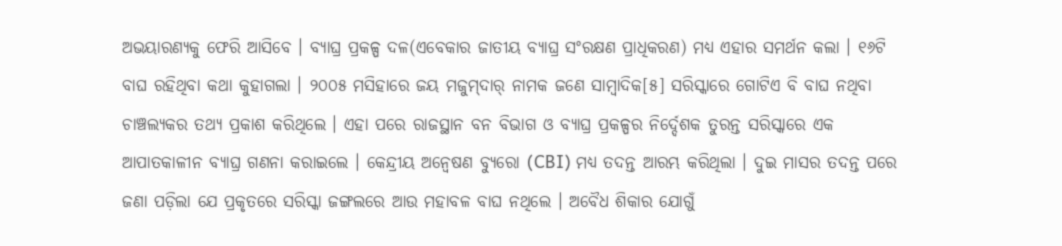ଅଭୟାରଣ୍ୟକୁ ଫେରି ଆସିବେ । ବ୍ୟାଘ୍ର ପ୍ରକଳ୍ପ ଦଳ(ଏବେକାର ଜାତୀୟ ବ୍ୟାଘ୍ର ସଂରକ୍ଷଣ ପ୍ରାଧିକରଣ) ମଧ୍ୟ ଏହାର ସମର୍ଥନ କଲା । ୧୬ଟି ବାଘ ରହିଥିବା କଥା କୁହାଗଲା । ୨୦୦୫ ମସିହାରେ ଜୟ ମଜୁମ୍‍ଦାର୍ ନାମକ ଜଣେ ସାମ୍ବାଦିକ[୫] ସରିସ୍କାରେ ଗୋଟିଏ ବି ବାଘ ନଥିବା ଚାଞ୍ଚଲ୍ୟକର ତଥ୍ୟ ପ୍ରକାଶ କରିଥିଲେ । ଏହା ପରେ ରାଜସ୍ଥାନ ବନ ବିଭାଗ ଓ ବ୍ୟାଘ୍ର ପ୍ରକଳ୍ପର ନିର୍ଦ୍ଦେଶକ ତୁରନ୍ତ ସରିସ୍କାରେ ଏକ ଆପାତକାଳୀନ ବ୍ୟାଘ୍ର ଗଣନା କରାଇଲେ । କେନ୍ଦ୍ରୀୟ ଅନ୍ୱେଷଣ ବ୍ୟୁରୋ (CBI) ମଧ୍ୟ ତଦନ୍ତ ଆରମ୍ଭ କରିଥିଲା । ଦୁଇ ମାସର ତଦନ୍ତ ପରେ ଜଣା ପଡ଼ିଲା ଯେ ପ୍ରକୃତରେ ସରିସ୍କା ଜଙ୍ଗଲରେ ଆଉ ମହାବଳ ବାଘ ନଥିଲେ । ଅବୈଧ ଶିକାର ଯୋଗୁଁ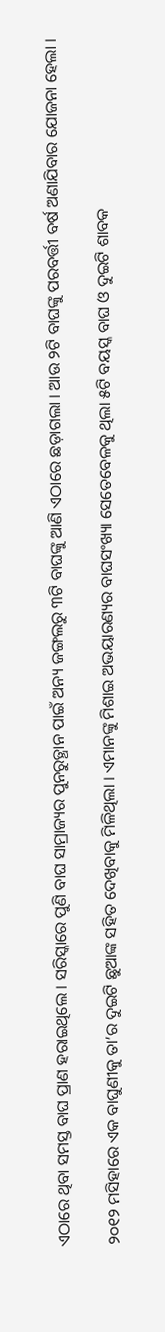ଏଠାରେ ଥିବା ସମସ୍ତ ବାଘ ପ୍ରାଣ ହରାଇଥିଲେ । ସରିସ୍କାରେ ପୁଣି ବାଘ ସାମ୍ରାଜ୍ୟର ପୁନରୁତ୍ଥାନ ପାଇଁ ଅନ୍ୟ ଜଙ୍ଗଲରୁ ୩ଟି ବାଘଙ୍କୁ ଆଣି ଏଠାରେ ଛଡ଼ାଗଲା । ଆଉ ୨ଟି ବାଘଙ୍କୁ ପରବର୍ତ୍ତୀ ବର୍ଷ ଅଣାଯିବାର ଯୋଜନା ହେଲା ।

୨୦୧୨ ମସିହାରେ ଏକ ବାଘୁଣୀକୁ ତା’ର ଦୁଇଟି ଛୁଆଙ୍କ ସହିତ ଦେଖିବାକୁ ମିଳିଥିଲା । ଏମାନଙ୍କୁ ମିଶାଇ ଅଭୟାରଣ୍ୟର ବାଘସଂଖ୍ୟା ସେତେବେଳକୁ ଥିଲା ୫ଟି ବୟସ୍କ ବାଘ ଓ ଦୁଇଟି ଶାବକ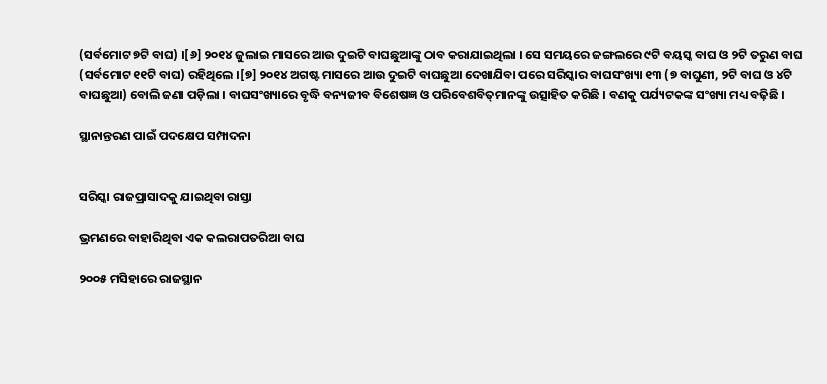(ସର୍ବମୋଟ ୭ଟି ବାଘ) ।[୬] ୨୦୧୪ ଜୁଲାଇ ମାସରେ ଆଉ ଦୁଇଟି ବାଘଛୁଆଙ୍କୁ ଠାବ କରାଯାଇଥିଲା । ସେ ସମୟରେ ଜଙ୍ଗଲରେ ୯ଟି ବୟସ୍କ ବାଘ ଓ ୨ଟି ତରୁଣ ବାଘ (ସର୍ବମୋଟ ୧୧ଟି ବାଘ) ରହିଥିଲେ ।[୭] ୨୦୧୪ ଅଗଷ୍ଟ ମାସରେ ଆଉ ଦୁଇଟି ବାଘଛୁଆ ଦେଖାଯିବା ପରେ ସରିସ୍କାର ବାଘସଂଖ୍ୟା ୧୩ (୭ ବାଘୁଣୀ, ୨ଟି ବାଘ ଓ ୪ଟି ବାଘଛୁଆ) ବୋଲି ଜଣା ପଡ଼ିଲା । ବାଘସଂଖ୍ୟାରେ ବୃଦ୍ଧି ବନ୍ୟଜୀବ ବିଶେଷଜ୍ଞ ଓ ପରିବେଶବିତ୍‍ମାନଙ୍କୁ ଉତ୍ସାହିତ କରିଛି । ବଣକୁ ପର୍ଯ୍ୟଟକଙ୍କ ସଂଖ୍ୟା ମଧ୍ୟ ବଢ଼ିଛି ।

ସ୍ଥାନାନ୍ତରଣ ପାଇଁ ପଦକ୍ଷେପ ସମ୍ପାଦନା


ସରିସ୍କା ରାଜପ୍ରାସାଦକୁ ଯାଇଥିବା ରାସ୍ତା

ଭ୍ରମଣରେ ବାହାରିଥିବା ଏକ କଲରାପତରିଆ ବାଘ

୨୦୦୫ ମସିହାରେ ରାଜସ୍ଥାନ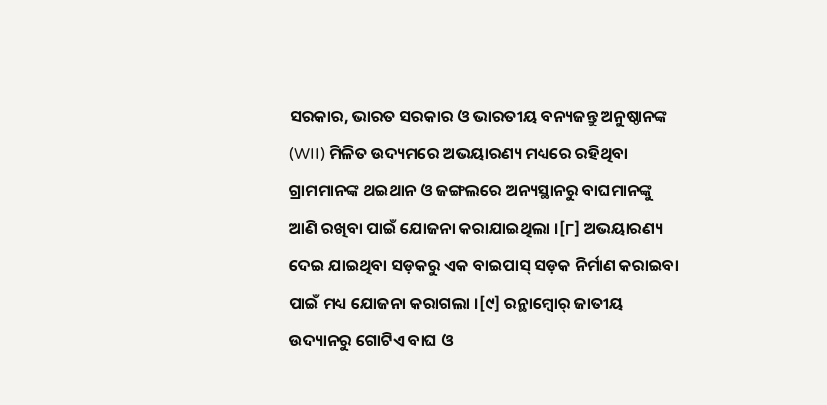ସରକାର, ଭାରତ ସରକାର ଓ ଭାରତୀୟ ବନ୍ୟଜନ୍ତୁ ଅନୁଷ୍ଠାନଙ୍କ (WII) ମିଳିତ ଉଦ୍ୟମରେ ଅଭୟାରଣ୍ୟ ମଧ୍ୟରେ ରହିଥିବା ଗ୍ରାମମାନଙ୍କ ଥଇଥାନ ଓ ଜଙ୍ଗଲରେ ଅନ୍ୟସ୍ଥାନରୁ ବାଘମାନଙ୍କୁ ଆଣି ରଖିବା ପାଇଁ ଯୋଜନା କରାଯାଇଥିଲା ।[୮] ଅଭୟାରଣ୍ୟ ଦେଇ ଯାଇଥିବା ସଡ଼କରୁ ଏକ ବାଇପାସ୍ ସଡ଼କ ନିର୍ମାଣ କରାଇବା ପାଇଁ ମଧ୍ୟ ଯୋଜନା କରାଗଲା ।[୯] ରନ୍ଥାମ୍ବୋର୍ ଜାତୀୟ ଉଦ୍ୟାନରୁ ଗୋଟିଏ ବାଘ ଓ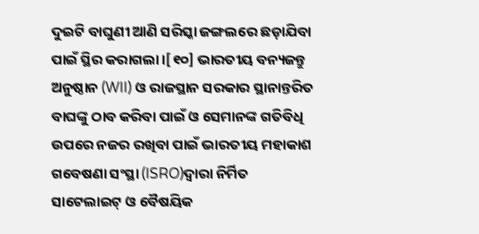ଦୁଇଟି ବାଘୁଣୀ ଆଣି ସରିସ୍କା ଜଙ୍ଗଲରେ ଛଡ଼ାଯିବା ପାଇଁ ସ୍ଥିର କରାଗଲା ।[୧୦] ଭାରତୀୟ ବନ୍ୟଜନ୍ତୁ ଅନୁଷ୍ଠାନ (WII) ଓ ରାଜସ୍ଥାନ ସରକାର ସ୍ଥାନାନ୍ତରିତ ବାଘଙ୍କୁ ଠାବ କରିବା ପାଇଁ ଓ ସେମାନଙ୍କ ଗତିବିଧି ଉପରେ ନଜର ରଖିବା ପାଇଁ ଭାରତୀୟ ମହାକାଶ ଗବେଷଣା ସଂସ୍ଥା (ISRO)ଦ୍ୱାରା ନିର୍ମିତ ସାଟେଲାଇଟ୍ ଓ ବୈଷୟିକ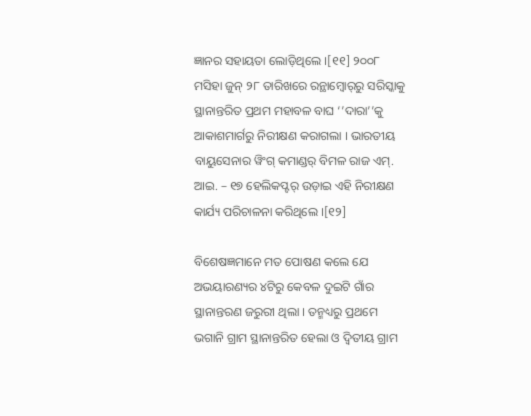ଜ୍ଞାନର ସହାୟତା ଲୋଡ଼ିଥିଲେ ।[୧୧] ୨୦୦୮ ମସିହା ଜୁନ୍ ୨୮ ତାରିଖରେ ରନ୍ଥାମ୍ବୋର୍‍ରୁ ସରିସ୍କାକୁ ସ୍ଥାନାନ୍ତରିତ ପ୍ରଥମ ମହାବଳ ବାଘ ‘’ଦାରା’’କୁ ଆକାଶମାର୍ଗରୁ ନିରୀକ୍ଷଣ କରାଗଲା । ଭାରତୀୟ ବାୟୁସେନାର ୱିଂଗ୍ କମାଣ୍ଡର୍ ବିମଳ ରାଜ ଏମ୍. ଆଇ. – ୧୭ ହେଲିକପ୍ଟର୍ ଉଡ଼ାଇ ଏହି ନିରୀକ୍ଷଣ କାର୍ଯ୍ୟ ପରିଚାଳନା କରିଥିଲେ ।[୧୨]

ବିଶେଷଜ୍ଞମାନେ ମତ ପୋଷଣ କଲେ ଯେ ଅଭୟାରଣ୍ୟର ୪ଟିରୁ କେବଳ ଦୁଇଟି ଗାଁର ସ୍ଥାନାନ୍ତରଣ ଜରୁରୀ ଥିଲା । ତନ୍ମଧ୍ୟରୁ ପ୍ରଥମେ ଭଗାନି ଗ୍ରାମ ସ୍ଥାନାନ୍ତରିତ ହେଲା ଓ ଦ୍ୱିତୀୟ ଗ୍ରାମ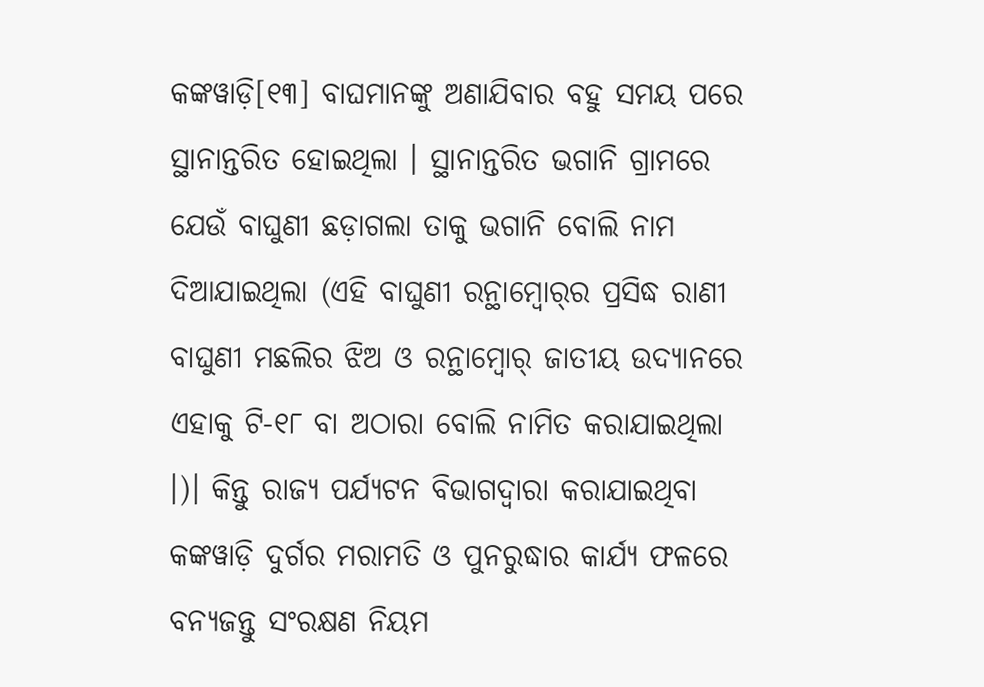କଙ୍କୱାଡ଼ି[୧୩] ବାଘମାନଙ୍କୁ ଅଣାଯିବାର ବହୁ ସମୟ ପରେ ସ୍ଥାନାନ୍ତରିତ ହୋଇଥିଲା । ସ୍ଥାନାନ୍ତରିତ ଭଗାନି ଗ୍ରାମରେ ଯେଉଁ ବାଘୁଣୀ ଛଡ଼ାଗଲା ତାକୁ ଭଗାନି ବୋଲି ନାମ ଦିଆଯାଇଥିଲା (ଏହି ବାଘୁଣୀ ରନ୍ଥାମ୍ବୋର୍‍ର ପ୍ରସିଦ୍ଧ ରାଣୀ ବାଘୁଣୀ ମଛଲିର ଝିଅ ଓ ରନ୍ଥାମ୍ବୋର୍‍ ଜାତୀୟ ଉଦ୍ୟାନରେ ଏହାକୁ ଟି-୧୮ ବା ଅଠାରା ବୋଲି ନାମିତ କରାଯାଇଥିଲା ।)। କିନ୍ତୁ ରାଜ୍ୟ ପର୍ଯ୍ୟଟନ ବିଭାଗଦ୍ୱାରା କରାଯାଇଥିବା କଙ୍କୱାଡ଼ି ଦୁର୍ଗର ମରାମତି ଓ ପୁନରୁଦ୍ଧାର କାର୍ଯ୍ୟ ଫଳରେ ବନ୍ୟଜନ୍ତୁ ସଂରକ୍ଷଣ ନିୟମ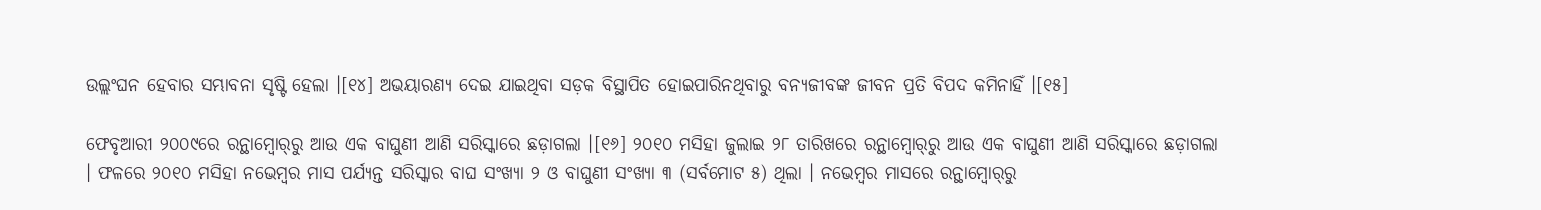ଉଲ୍ଲଂଘନ ହେବାର ସମ୍ଭାବନା ସୃଷ୍ଟି ହେଲା ।[୧୪] ଅଭୟାରଣ୍ୟ ଦେଇ ଯାଇଥିବା ସଡ଼କ ବିସ୍ଥାପିତ ହୋଇପାରିନଥିବାରୁ ବନ୍ୟଜୀବଙ୍କ ଜୀବନ ପ୍ରତି ବିପଦ କମିନାହିଁ ।[୧୫]

ଫେବୃଆରୀ ୨୦୦୯ରେ ରନ୍ଥାମ୍ବୋର୍‍ରୁ ଆଉ ଏକ ବାଘୁଣୀ ଆଣି ସରିସ୍କାରେ ଛଡ଼ାଗଲା ।[୧୬] ୨୦୧୦ ମସିହା ଜୁଲାଇ ୨୮ ତାରିଖରେ ରନ୍ଥାମ୍ବୋର୍‍ରୁ ଆଉ ଏକ ବାଘୁଣୀ ଆଣି ସରିସ୍କାରେ ଛଡ଼ାଗଲା । ଫଳରେ ୨୦୧୦ ମସିହା ନଭେମ୍ବର ମାସ ପର୍ଯ୍ୟନ୍ତ ସରିସ୍କାର ବାଘ ସଂଖ୍ୟା ୨ ଓ ବାଘୁଣୀ ସଂଖ୍ୟା ୩ (ସର୍ବମୋଟ ୫) ଥିଲା । ନଭେମ୍ବର ମାସରେ ରନ୍ଥାମ୍ବୋର୍‍ରୁ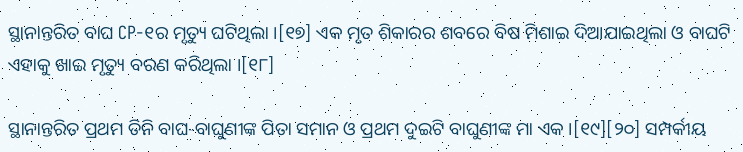ସ୍ଥାନାନ୍ତରିତ ବାଘ CP-୧ର ମୃତ୍ୟୁ ଘଟିଥିଲା ।[୧୭] ଏକ ମୃତ ଶିକାରର ଶବରେ ବିଷ ମିଶାଇ ଦିଆଯାଇଥିଲା ଓ ବାଘଟି ଏହାକୁ ଖାଇ ମୃତ୍ୟୁ ବରଣ କରିଥିଲା ।[୧୮]

ସ୍ଥାନାନ୍ତରିତ ପ୍ରଥମ ତିନି ବାଘ-ବାଘୁଣୀଙ୍କ ପିତା ସମାନ ଓ ପ୍ରଥମ ଦୁଇଟି ବାଘୁଣୀଙ୍କ ମା ଏକ ।[୧୯][୨୦] ସମ୍ପର୍କୀୟ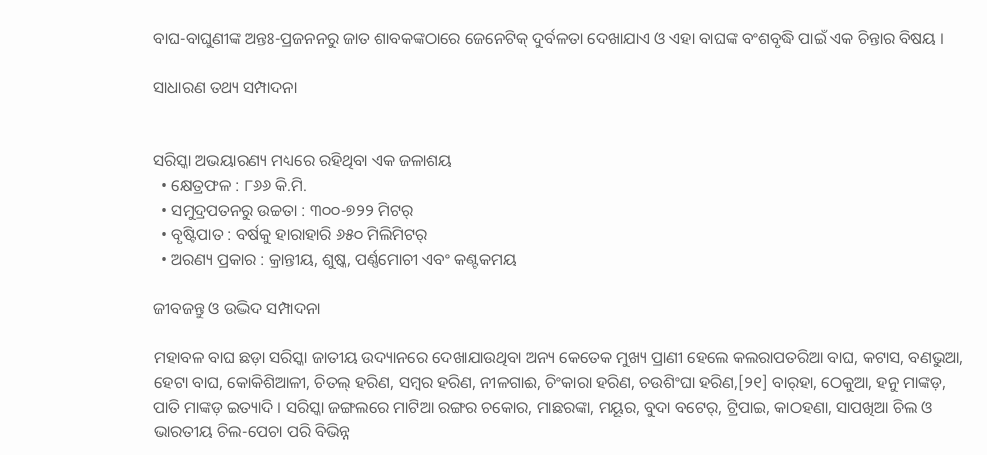ବାଘ-ବାଘୁଣୀଙ୍କ ଅନ୍ତଃ-ପ୍ରଜନନରୁ ଜାତ ଶାବକଙ୍କଠାରେ ଜେନେଟିକ୍ ଦୁର୍ବଳତା ଦେଖାଯାଏ ଓ ଏହା ବାଘଙ୍କ ବଂଶବୃଦ୍ଧି ପାଇଁ ଏକ ଚିନ୍ତାର ବିଷୟ ।

ସାଧାରଣ ତଥ୍ୟ ସମ୍ପାଦନା


ସରିସ୍କା ଅଭୟାରଣ୍ୟ ମଧ୍ୟରେ ରହିଥିବା ଏକ ଜଳାଶୟ
  • କ୍ଷେତ୍ରଫଳ : ୮୬୬ କି.ମି.
  • ସମୁଦ୍ରପତନରୁ ଉଚ୍ଚତା : ୩୦୦-୭୨୨ ମିଟର୍
  • ବୃଷ୍ଟିପାତ : ବର୍ଷକୁ ହାରାହାରି ୬୫୦ ମିଲିମିଟର୍
  • ଅରଣ୍ୟ ପ୍ରକାର : କ୍ରାନ୍ତୀୟ, ଶୁଷ୍କ, ପର୍ଣ୍ଣମୋଚୀ ଏବଂ କଣ୍ଟକମୟ

ଜୀବଜନ୍ତୁ ଓ ଉଦ୍ଭିଦ ସମ୍ପାଦନା

ମହାବଳ ବାଘ ଛଡ଼ା ସରିସ୍କା ଜାତୀୟ ଉଦ୍ୟାନରେ ଦେଖାଯାଉଥିବା ଅନ୍ୟ କେତେକ ମୁଖ୍ୟ ପ୍ରାଣୀ ହେଲେ କଲରାପତରିଆ ବାଘ, କଟାସ, ବଣଭୁଆ, ହେଟା ବାଘ, କୋକିଶିଆଳୀ, ଚିତଲ୍ ହରିଣ, ସମ୍ବର ହରିଣ, ନୀଳଗାଈ, ଚିଂକାରା ହରିଣ, ଚଉଶିଂଘା ହରିଣ,[୨୧] ବାର୍‍ହା, ଠେକୁଆ, ହନୁ ମାଙ୍କଡ଼, ପାତି ମାଙ୍କଡ଼ ଇତ୍ୟାଦି । ସରିସ୍କା ଜଙ୍ଗଲରେ ମାଟିଆ ରଙ୍ଗର ଚକୋର, ମାଛରଙ୍କା, ମୟୂର, ବୁଦା ବଟେର୍, ଟ୍ରିପାଇ, କାଠହଣା, ସାପଖିଆ ଚିଲ ଓ ଭାରତୀୟ ଚିଲ-ପେଚା ପରି ବିଭିନ୍ନ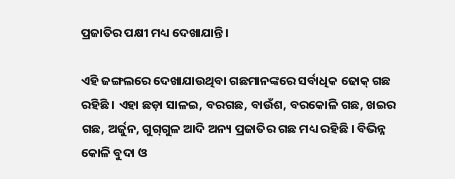ପ୍ରଜାତିର ପକ୍ଷୀ ମଧ୍ୟ ଦେଖାଯାନ୍ତି ।

ଏହି ଜଙ୍ଗଲରେ ଦେଖାଯାଉଥିବା ଗଛମାନଙ୍କରେ ସର୍ବାଧିକ ଢୋକ୍ ଗଛ ରହିଛି । ଏହା ଛଡ଼ା ସାଳଇ, ବରଗଛ, ବାଉଁଶ, ବରକୋଳି ଗଛ, ଖଇର ଗଛ, ଅର୍ଜୁନ, ଗୁଗ୍‌ଗୁଳ ଆଦି ଅନ୍ୟ ପ୍ରଜାତିର ଗଛ ମଧ୍ୟ ରହିଛି । ବିଭିନ୍ନ କୋଳି ବୁଦା ଓ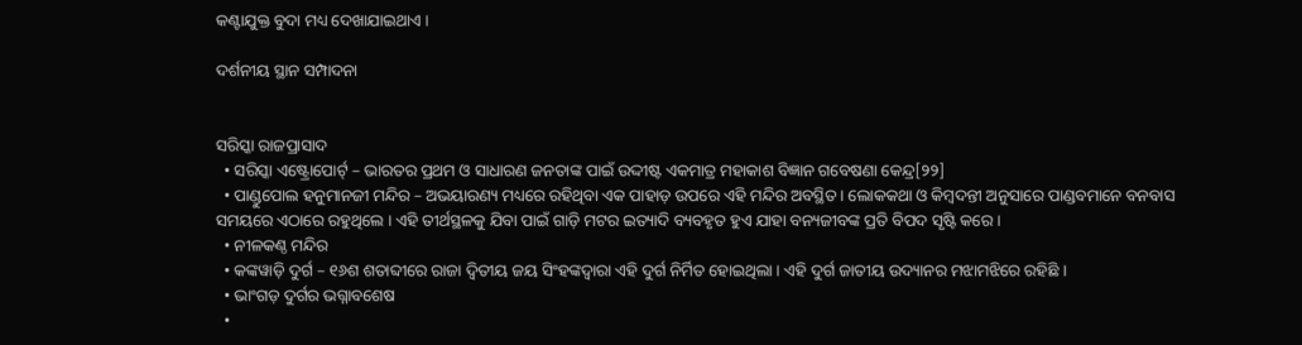କଣ୍ଟାଯୁକ୍ତ ବୁଦା ମଧ୍ୟ ଦେଖାଯାଇଥାଏ ।

ଦର୍ଶନୀୟ ସ୍ଥାନ ସମ୍ପାଦନା


ସରିସ୍କା ରାଜପ୍ରାସାଦ
  • ସରିସ୍କା ଏଷ୍ଟ୍ରୋପୋର୍ଟ୍ – ଭାରତର ପ୍ରଥମ ଓ ସାଧାରଣ ଜନତାଙ୍କ ପାଇଁ ଉଦ୍ଦୀଷ୍ଟ ଏକମାତ୍ର ମହାକାଶ ବିଜ୍ଞାନ ଗବେଷଣା କେନ୍ଦ୍ର[୨୨]
  • ପାଣ୍ଡୁପୋଲ ହନୁମାନଜୀ ମନ୍ଦିର – ଅଭୟାରଣ୍ୟ ମଧ୍ୟରେ ରହିଥିବା ଏକ ପାହାଡ଼ ଉପରେ ଏହି ମନ୍ଦିର ଅବସ୍ଥିତ । ଲୋକକଥା ଓ କିମ୍ବଦନ୍ତୀ ଅନୁସାରେ ପାଣ୍ଡବମାନେ ବନବାସ ସମୟରେ ଏଠାରେ ରହୁଥିଲେ । ଏହି ତୀର୍ଥସ୍ଥଳକୁ ଯିବା ପାଇଁ ଗାଡ଼ି ମଟର ଇତ୍ୟାଦି ବ୍ୟବହୃତ ହୁଏ ଯାହା ବନ୍ୟଜୀବଙ୍କ ପ୍ରତି ବିପଦ ସୃଷ୍ଟି କରେ ।
  • ନୀଳକଣ୍ଠ ମନ୍ଦିର
  • କଙ୍କୱାଡ଼ି ଦୁର୍ଗ – ୧୬ଶ ଶତାବ୍ଦୀରେ ରାଜା ଦ୍ୱିତୀୟ ଜୟ ସିଂହଙ୍କଦ୍ୱାରା ଏହି ଦୁର୍ଗ ନିର୍ମିତ ହୋଇଥିଲା । ଏହି ଦୁର୍ଗ ଜାତୀୟ ଉଦ୍ୟାନର ମଝାମଝିରେ ରହିଛି ।
  • ଭାଂଗଡ଼ ଦୁର୍ଗର ଭଗ୍ନାବଶେଷ
  •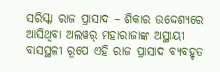ସରିସ୍କା ରାଜ ପ୍ରାସାଦ – ଶିକାର ଉଦ୍ଦେଶ୍ୟରେ ଆସିଥିବା ଅଲୱର୍ ମହାରାଜାଙ୍କ ଅସ୍ଥାୟୀ ବାସସ୍ଥଳୀ ରୂପେ ଏହି ରାଜ ପ୍ରାସାଦ ବ୍ୟବହୃତ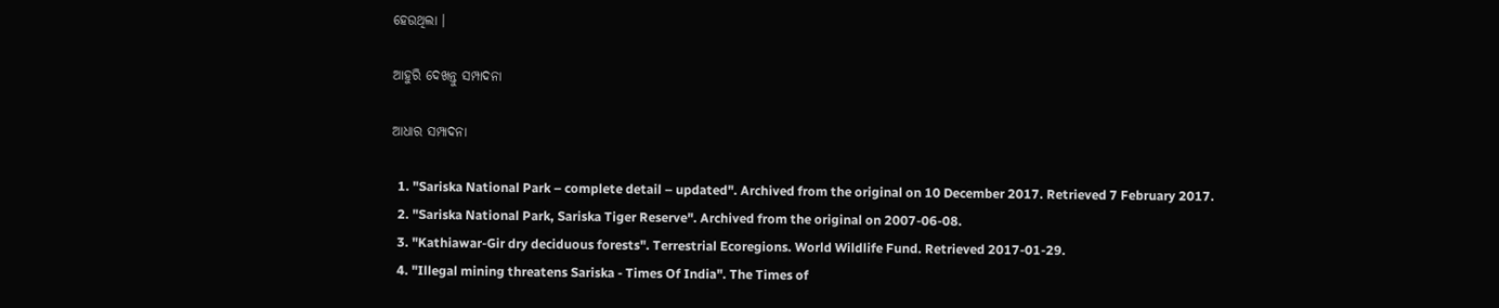ହେଉଥିଲା ।

ଆହୁରି ଦେଖନ୍ତୁ ସମ୍ପାଦନା

ଆଧାର ସମ୍ପାଦନା

  1. "Sariska National Park – complete detail – updated". Archived from the original on 10 December 2017. Retrieved 7 February 2017.
  2. "Sariska National Park, Sariska Tiger Reserve". Archived from the original on 2007-06-08.
  3. "Kathiawar-Gir dry deciduous forests". Terrestrial Ecoregions. World Wildlife Fund. Retrieved 2017-01-29.
  4. "Illegal mining threatens Sariska - Times Of India". The Times of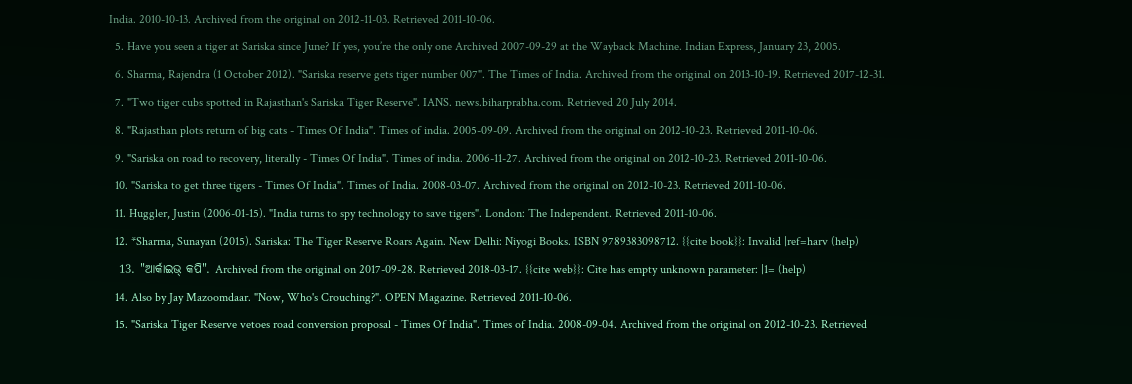India. 2010-10-13. Archived from the original on 2012-11-03. Retrieved 2011-10-06.
  5. Have you seen a tiger at Sariska since June? If yes, you’re the only one Archived 2007-09-29 at the Wayback Machine. Indian Express, January 23, 2005.
  6. Sharma, Rajendra (1 October 2012). "Sariska reserve gets tiger number 007". The Times of India. Archived from the original on 2013-10-19. Retrieved 2017-12-31.
  7. "Two tiger cubs spotted in Rajasthan's Sariska Tiger Reserve". IANS. news.biharprabha.com. Retrieved 20 July 2014.
  8. "Rajasthan plots return of big cats - Times Of India". Times of india. 2005-09-09. Archived from the original on 2012-10-23. Retrieved 2011-10-06.
  9. "Sariska on road to recovery, literally - Times Of India". Times of india. 2006-11-27. Archived from the original on 2012-10-23. Retrieved 2011-10-06.
  10. "Sariska to get three tigers - Times Of India". Times of India. 2008-03-07. Archived from the original on 2012-10-23. Retrieved 2011-10-06.
  11. Huggler, Justin (2006-01-15). "India turns to spy technology to save tigers". London: The Independent. Retrieved 2011-10-06.
  12. *Sharma, Sunayan (2015). Sariska: The Tiger Reserve Roars Again. New Delhi: Niyogi Books. ISBN 9789383098712. {{cite book}}: Invalid |ref=harv (help)
  13. "ଆର୍କାଇଭ୍ କପି". Archived from the original on 2017-09-28. Retrieved 2018-03-17. {{cite web}}: Cite has empty unknown parameter: |1= (help)
  14. Also by Jay Mazoomdaar. "Now, Who's Crouching?". OPEN Magazine. Retrieved 2011-10-06.
  15. "Sariska Tiger Reserve vetoes road conversion proposal - Times Of India". Times of India. 2008-09-04. Archived from the original on 2012-10-23. Retrieved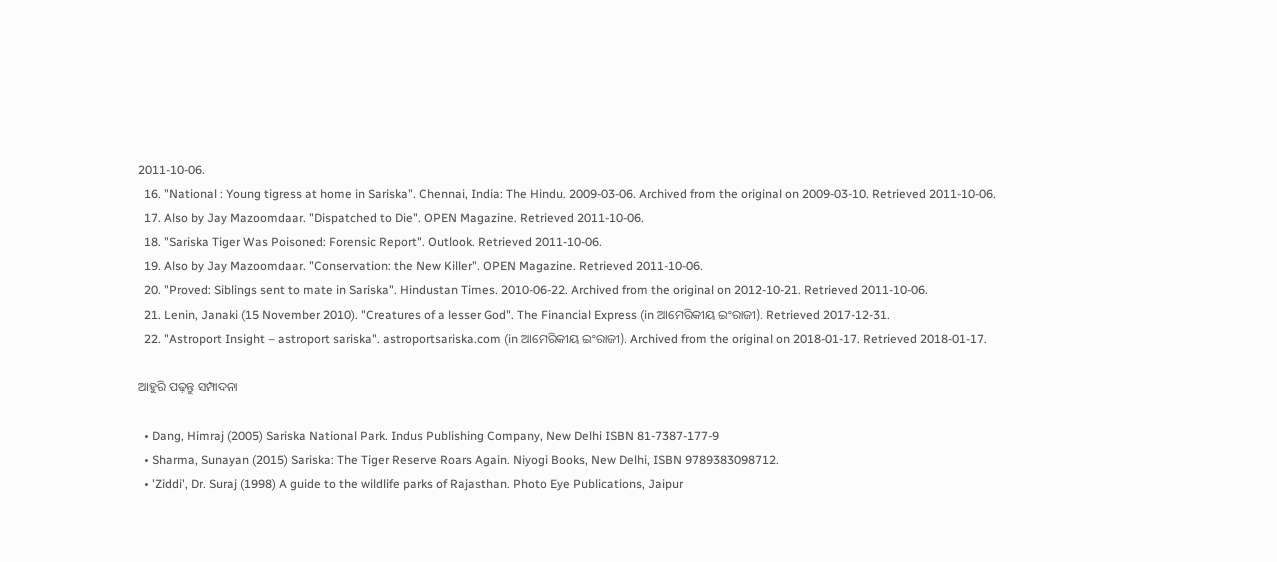2011-10-06.
  16. "National : Young tigress at home in Sariska". Chennai, India: The Hindu. 2009-03-06. Archived from the original on 2009-03-10. Retrieved 2011-10-06.
  17. Also by Jay Mazoomdaar. "Dispatched to Die". OPEN Magazine. Retrieved 2011-10-06.
  18. "Sariska Tiger Was Poisoned: Forensic Report". Outlook. Retrieved 2011-10-06.
  19. Also by Jay Mazoomdaar. "Conservation: the New Killer". OPEN Magazine. Retrieved 2011-10-06.
  20. "Proved: Siblings sent to mate in Sariska". Hindustan Times. 2010-06-22. Archived from the original on 2012-10-21. Retrieved 2011-10-06.
  21. Lenin, Janaki (15 November 2010). "Creatures of a lesser God". The Financial Express (in ଆମେରିକୀୟ ଇଂରାଜୀ). Retrieved 2017-12-31.
  22. "Astroport Insight – astroport sariska". astroportsariska.com (in ଆମେରିକୀୟ ଇଂରାଜୀ). Archived from the original on 2018-01-17. Retrieved 2018-01-17.

ଆହୁରି ପଢ଼ନ୍ତୁ ସମ୍ପାଦନା

  • Dang, Himraj (2005) Sariska National Park. Indus Publishing Company, New Delhi ISBN 81-7387-177-9
  • Sharma, Sunayan (2015) Sariska: The Tiger Reserve Roars Again. Niyogi Books, New Delhi, ISBN 9789383098712.
  • 'Ziddi', Dr. Suraj (1998) A guide to the wildlife parks of Rajasthan. Photo Eye Publications, Jaipur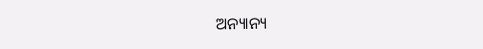ଅନ୍ୟାନ୍ୟ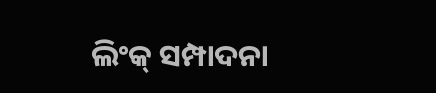ଲିଂକ୍ ସମ୍ପାଦନା